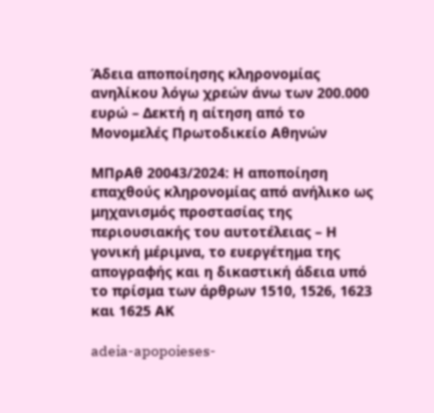Άδεια αποποίησης κληρονομίας ανηλίκου λόγω χρεών άνω των 200.000 ευρώ – Δεκτή η αίτηση από το Μονομελές Πρωτοδικείο Αθηνών

ΜΠρΑθ 20043/2024: Η αποποίηση επαχθούς κληρονομίας από ανήλικο ως μηχανισμός προστασίας της περιουσιακής του αυτοτέλειας – Η γονική μέριμνα, το ευεργέτημα της απογραφής και η δικαστική άδεια υπό το πρίσμα των άρθρων 1510, 1526, 1623 και 1625 ΑΚ

adeia-apopoieses-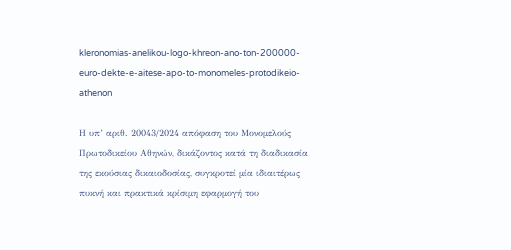kleronomias-anelikou-logo-khreon-ano-ton-200000-euro-dekte-e-aitese-apo-to-monomeles-protodikeio-athenon

Η υπ’ αριθ. 20043/2024 απόφαση του Μονομελούς Πρωτοδικείου Αθηνών, δικάζοντος κατά τη διαδικασία της εκούσιας δικαιοδοσίας, συγκροτεί μία ιδιαιτέρως πυκνή και πρακτικά κρίσιμη εφαρμογή του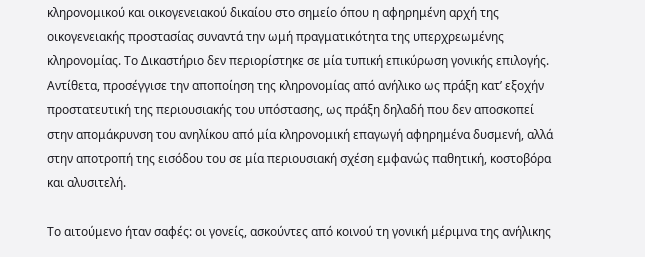κληρονομικού και οικογενειακού δικαίου στο σημείο όπου η αφηρημένη αρχή της οικογενειακής προστασίας συναντά την ωμή πραγματικότητα της υπερχρεωμένης κληρονομίας. Το Δικαστήριο δεν περιορίστηκε σε μία τυπική επικύρωση γονικής επιλογής. Αντίθετα, προσέγγισε την αποποίηση της κληρονομίας από ανήλικο ως πράξη κατ’ εξοχήν προστατευτική της περιουσιακής του υπόστασης, ως πράξη δηλαδή που δεν αποσκοπεί στην απομάκρυνση του ανηλίκου από μία κληρονομική επαγωγή αφηρημένα δυσμενή, αλλά στην αποτροπή της εισόδου του σε μία περιουσιακή σχέση εμφανώς παθητική, κοστοβόρα και αλυσιτελή.

Το αιτούμενο ήταν σαφές: οι γονείς, ασκούντες από κοινού τη γονική μέριμνα της ανήλικης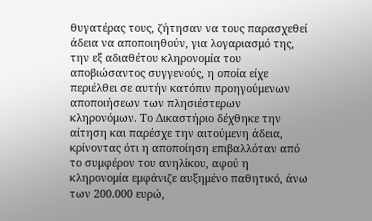θυγατέρας τους, ζήτησαν να τους παρασχεθεί άδεια να αποποιηθούν, για λογαριασμό της, την εξ αδιαθέτου κληρονομία του αποβιώσαντος συγγενούς, η οποία είχε περιέλθει σε αυτήν κατόπιν προηγούμενων αποποιήσεων των πλησιέστερων κληρονόμων. Το Δικαστήριο δέχθηκε την αίτηση και παρέσχε την αιτούμενη άδεια, κρίνοντας ότι η αποποίηση επιβαλλόταν από το συμφέρον του ανηλίκου, αφού η κληρονομία εμφάνιζε αυξημένο παθητικό, άνω των 200.000 ευρώ,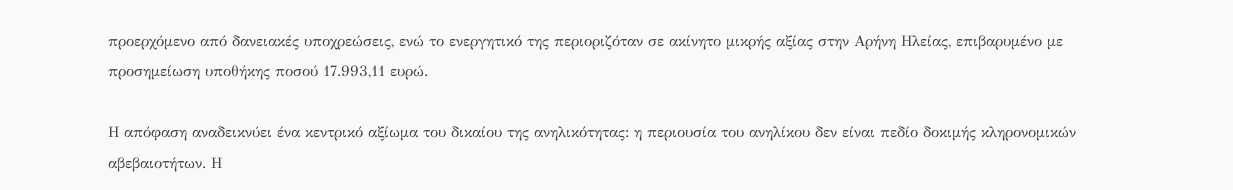προερχόμενο από δανειακές υποχρεώσεις, ενώ το ενεργητικό της περιοριζόταν σε ακίνητο μικρής αξίας στην Αρήνη Ηλείας, επιβαρυμένο με προσημείωση υποθήκης ποσού 17.993,11 ευρώ.

Η απόφαση αναδεικνύει ένα κεντρικό αξίωμα του δικαίου της ανηλικότητας: η περιουσία του ανηλίκου δεν είναι πεδίο δοκιμής κληρονομικών αβεβαιοτήτων. Η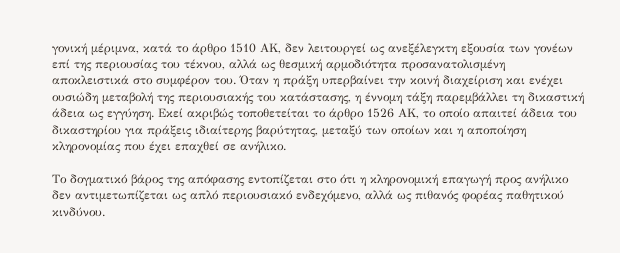γονική μέριμνα, κατά το άρθρο 1510 ΑΚ, δεν λειτουργεί ως ανεξέλεγκτη εξουσία των γονέων επί της περιουσίας του τέκνου, αλλά ως θεσμική αρμοδιότητα προσανατολισμένη αποκλειστικά στο συμφέρον του. Όταν η πράξη υπερβαίνει την κοινή διαχείριση και ενέχει ουσιώδη μεταβολή της περιουσιακής του κατάστασης, η έννομη τάξη παρεμβάλλει τη δικαστική άδεια ως εγγύηση. Εκεί ακριβώς τοποθετείται το άρθρο 1526 ΑΚ, το οποίο απαιτεί άδεια του δικαστηρίου για πράξεις ιδιαίτερης βαρύτητας, μεταξύ των οποίων και η αποποίηση κληρονομίας που έχει επαχθεί σε ανήλικο.

Το δογματικό βάρος της απόφασης εντοπίζεται στο ότι η κληρονομική επαγωγή προς ανήλικο δεν αντιμετωπίζεται ως απλό περιουσιακό ενδεχόμενο, αλλά ως πιθανός φορέας παθητικού κινδύνου.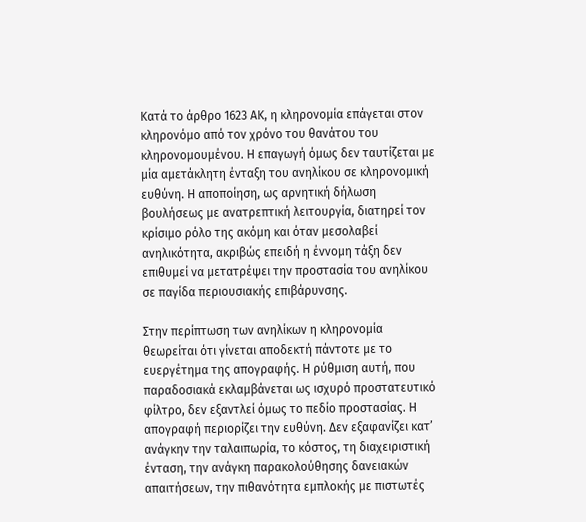Κατά το άρθρο 1623 ΑΚ, η κληρονομία επάγεται στον κληρονόμο από τον χρόνο του θανάτου του κληρονομουμένου. Η επαγωγή όμως δεν ταυτίζεται με μία αμετάκλητη ένταξη του ανηλίκου σε κληρονομική ευθύνη. Η αποποίηση, ως αρνητική δήλωση βουλήσεως με ανατρεπτική λειτουργία, διατηρεί τον κρίσιμο ρόλο της ακόμη και όταν μεσολαβεί ανηλικότητα, ακριβώς επειδή η έννομη τάξη δεν επιθυμεί να μετατρέψει την προστασία του ανηλίκου σε παγίδα περιουσιακής επιβάρυνσης.

Στην περίπτωση των ανηλίκων η κληρονομία θεωρείται ότι γίνεται αποδεκτή πάντοτε με το ευεργέτημα της απογραφής. Η ρύθμιση αυτή, που παραδοσιακά εκλαμβάνεται ως ισχυρό προστατευτικό φίλτρο, δεν εξαντλεί όμως το πεδίο προστασίας. Η απογραφή περιορίζει την ευθύνη. Δεν εξαφανίζει κατ’ ανάγκην την ταλαιπωρία, το κόστος, τη διαχειριστική ένταση, την ανάγκη παρακολούθησης δανειακών απαιτήσεων, την πιθανότητα εμπλοκής με πιστωτές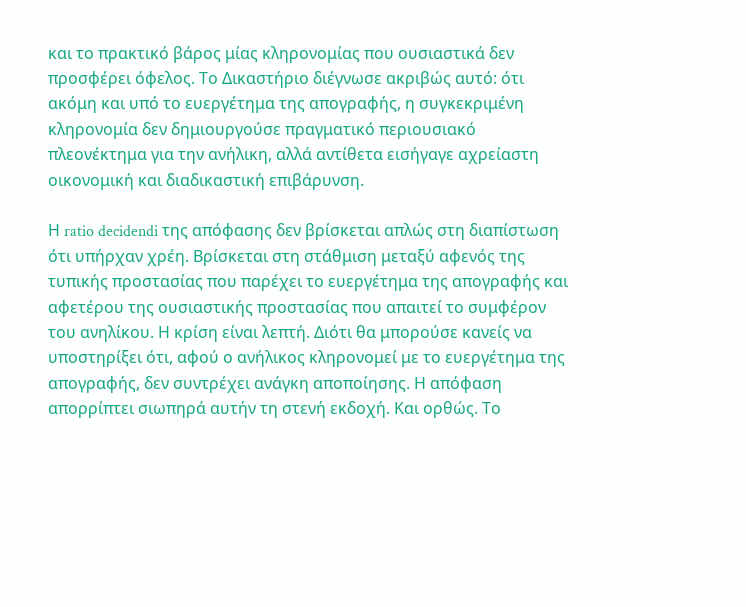και το πρακτικό βάρος μίας κληρονομίας που ουσιαστικά δεν προσφέρει όφελος. Το Δικαστήριο διέγνωσε ακριβώς αυτό: ότι ακόμη και υπό το ευεργέτημα της απογραφής, η συγκεκριμένη κληρονομία δεν δημιουργούσε πραγματικό περιουσιακό πλεονέκτημα για την ανήλικη, αλλά αντίθετα εισήγαγε αχρείαστη οικονομική και διαδικαστική επιβάρυνση.

Η ratio decidendi της απόφασης δεν βρίσκεται απλώς στη διαπίστωση ότι υπήρχαν χρέη. Βρίσκεται στη στάθμιση μεταξύ αφενός της τυπικής προστασίας που παρέχει το ευεργέτημα της απογραφής και αφετέρου της ουσιαστικής προστασίας που απαιτεί το συμφέρον του ανηλίκου. Η κρίση είναι λεπτή. Διότι θα μπορούσε κανείς να υποστηρίξει ότι, αφού ο ανήλικος κληρονομεί με το ευεργέτημα της απογραφής, δεν συντρέχει ανάγκη αποποίησης. Η απόφαση απορρίπτει σιωπηρά αυτήν τη στενή εκδοχή. Και ορθώς. Το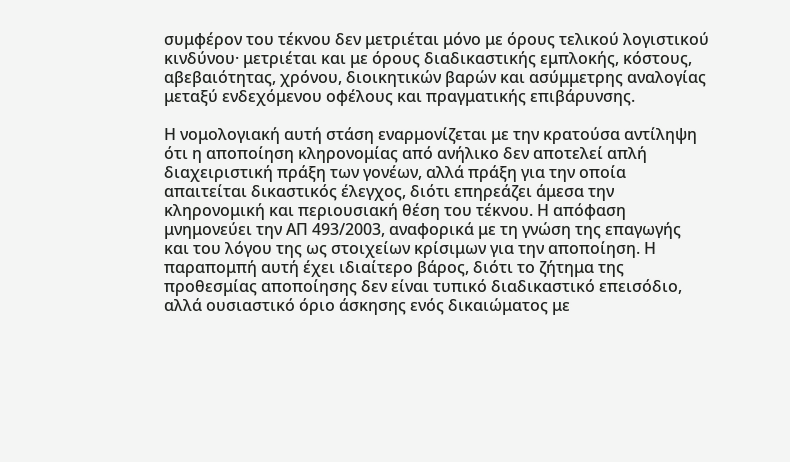συμφέρον του τέκνου δεν μετριέται μόνο με όρους τελικού λογιστικού κινδύνου· μετριέται και με όρους διαδικαστικής εμπλοκής, κόστους, αβεβαιότητας, χρόνου, διοικητικών βαρών και ασύμμετρης αναλογίας μεταξύ ενδεχόμενου οφέλους και πραγματικής επιβάρυνσης.

Η νομολογιακή αυτή στάση εναρμονίζεται με την κρατούσα αντίληψη ότι η αποποίηση κληρονομίας από ανήλικο δεν αποτελεί απλή διαχειριστική πράξη των γονέων, αλλά πράξη για την οποία απαιτείται δικαστικός έλεγχος, διότι επηρεάζει άμεσα την κληρονομική και περιουσιακή θέση του τέκνου. Η απόφαση μνημονεύει την ΑΠ 493/2003, αναφορικά με τη γνώση της επαγωγής και του λόγου της ως στοιχείων κρίσιμων για την αποποίηση. Η παραπομπή αυτή έχει ιδιαίτερο βάρος, διότι το ζήτημα της προθεσμίας αποποίησης δεν είναι τυπικό διαδικαστικό επεισόδιο, αλλά ουσιαστικό όριο άσκησης ενός δικαιώματος με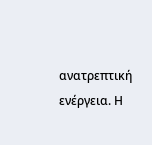ανατρεπτική ενέργεια. Η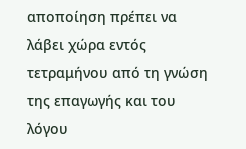αποποίηση πρέπει να λάβει χώρα εντός τετραμήνου από τη γνώση της επαγωγής και του λόγου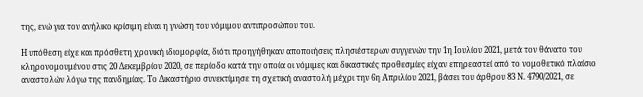της, ενώ για τον ανήλικο κρίσιμη είναι η γνώση του νόμιμου αντιπροσώπου του.

Η υπόθεση είχε και πρόσθετη χρονική ιδιομορφία, διότι προηγήθηκαν αποποιήσεις πλησιέστερων συγγενών την 1η Ιουλίου 2021, μετά τον θάνατο του κληρονομουμένου στις 20 Δεκεμβρίου 2020, σε περίοδο κατά την οποία οι νόμιμες και δικαστικές προθεσμίες είχαν επηρεαστεί από το νομοθετικό πλαίσιο αναστολών λόγω της πανδημίας. Το Δικαστήριο συνεκτίμησε τη σχετική αναστολή μέχρι την 6η Απριλίου 2021, βάσει του άρθρου 83 Ν. 4790/2021, σε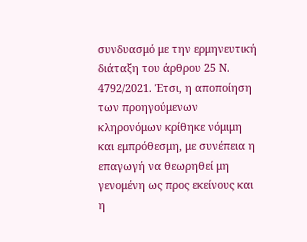συνδυασμό με την ερμηνευτική διάταξη του άρθρου 25 Ν. 4792/2021. Έτσι, η αποποίηση των προηγούμενων κληρονόμων κρίθηκε νόμιμη και εμπρόθεσμη, με συνέπεια η επαγωγή να θεωρηθεί μη γενομένη ως προς εκείνους και η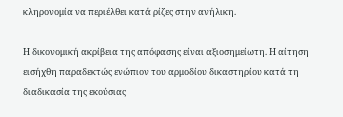κληρονομία να περιέλθει κατά ρίζες στην ανήλικη.

Η δικονομική ακρίβεια της απόφασης είναι αξιοσημείωτη. Η αίτηση εισήχθη παραδεκτώς ενώπιον του αρμοδίου δικαστηρίου κατά τη διαδικασία της εκούσιας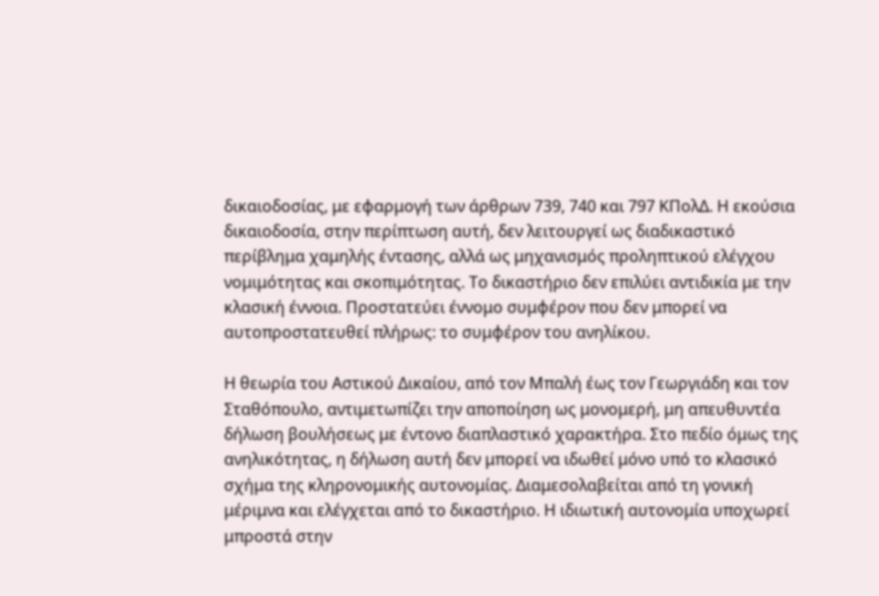δικαιοδοσίας, με εφαρμογή των άρθρων 739, 740 και 797 ΚΠολΔ. Η εκούσια δικαιοδοσία, στην περίπτωση αυτή, δεν λειτουργεί ως διαδικαστικό περίβλημα χαμηλής έντασης, αλλά ως μηχανισμός προληπτικού ελέγχου νομιμότητας και σκοπιμότητας. Το δικαστήριο δεν επιλύει αντιδικία με την κλασική έννοια. Προστατεύει έννομο συμφέρον που δεν μπορεί να αυτοπροστατευθεί πλήρως: το συμφέρον του ανηλίκου.

Η θεωρία του Αστικού Δικαίου, από τον Μπαλή έως τον Γεωργιάδη και τον Σταθόπουλο, αντιμετωπίζει την αποποίηση ως μονομερή, μη απευθυντέα δήλωση βουλήσεως με έντονο διαπλαστικό χαρακτήρα. Στο πεδίο όμως της ανηλικότητας, η δήλωση αυτή δεν μπορεί να ιδωθεί μόνο υπό το κλασικό σχήμα της κληρονομικής αυτονομίας. Διαμεσολαβείται από τη γονική μέριμνα και ελέγχεται από το δικαστήριο. Η ιδιωτική αυτονομία υποχωρεί μπροστά στην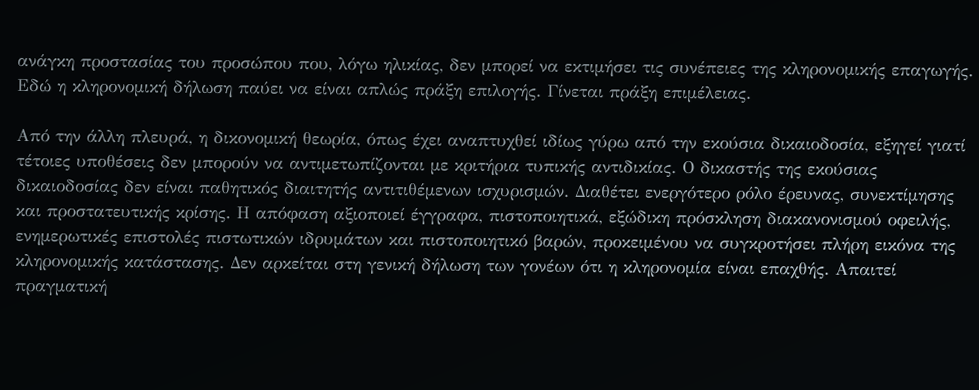ανάγκη προστασίας του προσώπου που, λόγω ηλικίας, δεν μπορεί να εκτιμήσει τις συνέπειες της κληρονομικής επαγωγής. Εδώ η κληρονομική δήλωση παύει να είναι απλώς πράξη επιλογής. Γίνεται πράξη επιμέλειας.

Από την άλλη πλευρά, η δικονομική θεωρία, όπως έχει αναπτυχθεί ιδίως γύρω από την εκούσια δικαιοδοσία, εξηγεί γιατί τέτοιες υποθέσεις δεν μπορούν να αντιμετωπίζονται με κριτήρια τυπικής αντιδικίας. Ο δικαστής της εκούσιας δικαιοδοσίας δεν είναι παθητικός διαιτητής αντιτιθέμενων ισχυρισμών. Διαθέτει ενεργότερο ρόλο έρευνας, συνεκτίμησης και προστατευτικής κρίσης. Η απόφαση αξιοποιεί έγγραφα, πιστοποιητικά, εξώδικη πρόσκληση διακανονισμού οφειλής, ενημερωτικές επιστολές πιστωτικών ιδρυμάτων και πιστοποιητικό βαρών, προκειμένου να συγκροτήσει πλήρη εικόνα της κληρονομικής κατάστασης. Δεν αρκείται στη γενική δήλωση των γονέων ότι η κληρονομία είναι επαχθής. Απαιτεί πραγματική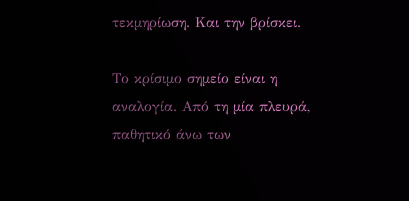τεκμηρίωση. Και την βρίσκει.

Το κρίσιμο σημείο είναι η αναλογία. Από τη μία πλευρά, παθητικό άνω των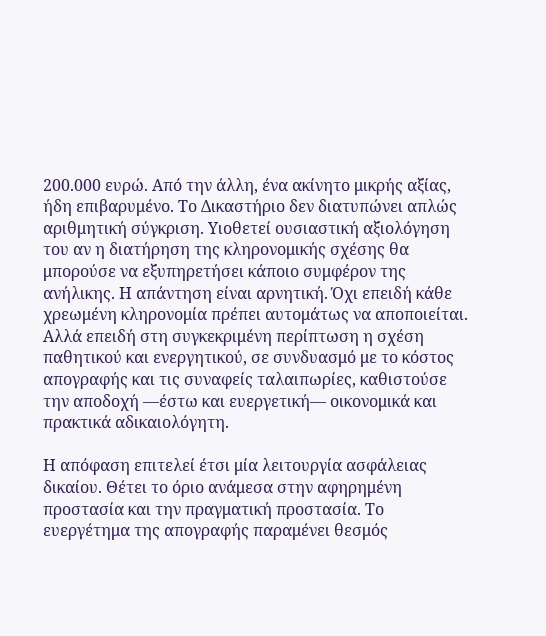200.000 ευρώ. Από την άλλη, ένα ακίνητο μικρής αξίας, ήδη επιβαρυμένο. Το Δικαστήριο δεν διατυπώνει απλώς αριθμητική σύγκριση. Υιοθετεί ουσιαστική αξιολόγηση του αν η διατήρηση της κληρονομικής σχέσης θα μπορούσε να εξυπηρετήσει κάποιο συμφέρον της ανήλικης. Η απάντηση είναι αρνητική. Όχι επειδή κάθε χρεωμένη κληρονομία πρέπει αυτομάτως να αποποιείται. Αλλά επειδή στη συγκεκριμένη περίπτωση η σχέση παθητικού και ενεργητικού, σε συνδυασμό με το κόστος απογραφής και τις συναφείς ταλαιπωρίες, καθιστούσε την αποδοχή —έστω και ευεργετική— οικονομικά και πρακτικά αδικαιολόγητη.

Η απόφαση επιτελεί έτσι μία λειτουργία ασφάλειας δικαίου. Θέτει το όριο ανάμεσα στην αφηρημένη προστασία και την πραγματική προστασία. Το ευεργέτημα της απογραφής παραμένει θεσμός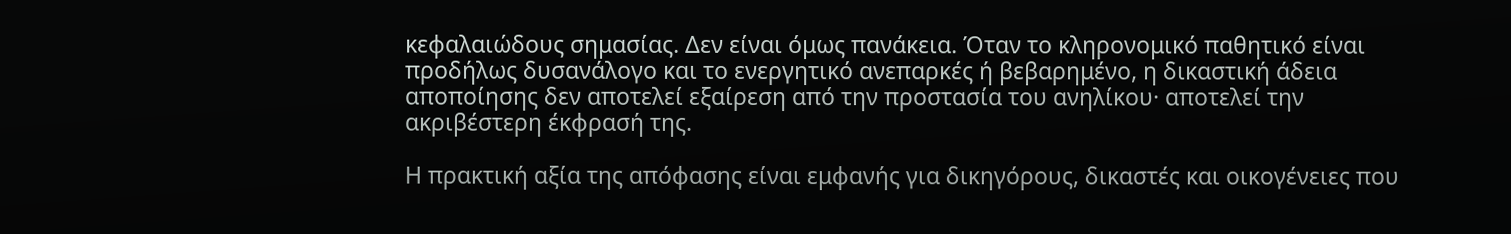κεφαλαιώδους σημασίας. Δεν είναι όμως πανάκεια. Όταν το κληρονομικό παθητικό είναι προδήλως δυσανάλογο και το ενεργητικό ανεπαρκές ή βεβαρημένο, η δικαστική άδεια αποποίησης δεν αποτελεί εξαίρεση από την προστασία του ανηλίκου· αποτελεί την ακριβέστερη έκφρασή της.

Η πρακτική αξία της απόφασης είναι εμφανής για δικηγόρους, δικαστές και οικογένειες που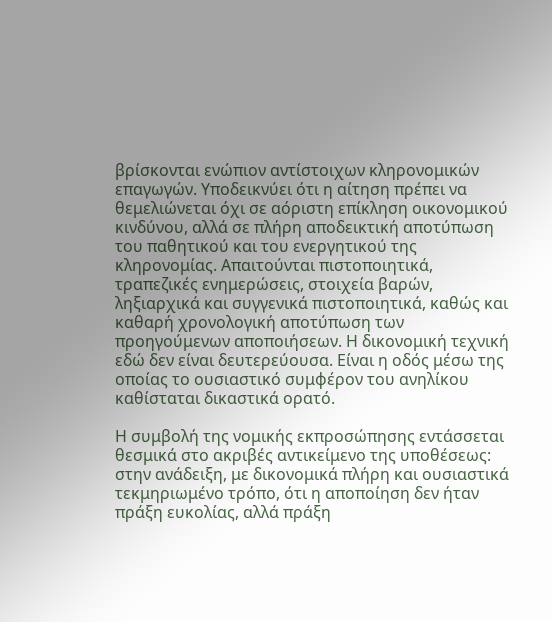βρίσκονται ενώπιον αντίστοιχων κληρονομικών επαγωγών. Υποδεικνύει ότι η αίτηση πρέπει να θεμελιώνεται όχι σε αόριστη επίκληση οικονομικού κινδύνου, αλλά σε πλήρη αποδεικτική αποτύπωση του παθητικού και του ενεργητικού της κληρονομίας. Απαιτούνται πιστοποιητικά, τραπεζικές ενημερώσεις, στοιχεία βαρών, ληξιαρχικά και συγγενικά πιστοποιητικά, καθώς και καθαρή χρονολογική αποτύπωση των προηγούμενων αποποιήσεων. Η δικονομική τεχνική εδώ δεν είναι δευτερεύουσα. Είναι η οδός μέσω της οποίας το ουσιαστικό συμφέρον του ανηλίκου καθίσταται δικαστικά ορατό.

Η συμβολή της νομικής εκπροσώπησης εντάσσεται θεσμικά στο ακριβές αντικείμενο της υποθέσεως: στην ανάδειξη, με δικονομικά πλήρη και ουσιαστικά τεκμηριωμένο τρόπο, ότι η αποποίηση δεν ήταν πράξη ευκολίας, αλλά πράξη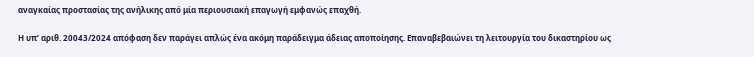αναγκαίας προστασίας της ανήλικης από μία περιουσιακή επαγωγή εμφανώς επαχθή.

Η υπ’ αριθ. 20043/2024 απόφαση δεν παράγει απλώς ένα ακόμη παράδειγμα άδειας αποποίησης. Επαναβεβαιώνει τη λειτουργία του δικαστηρίου ως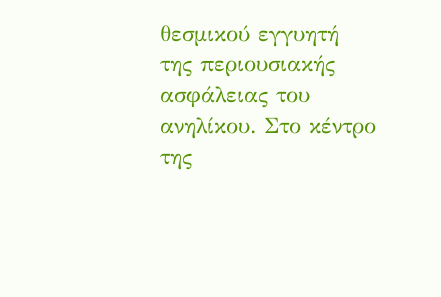θεσμικού εγγυητή της περιουσιακής ασφάλειας του ανηλίκου. Στο κέντρο της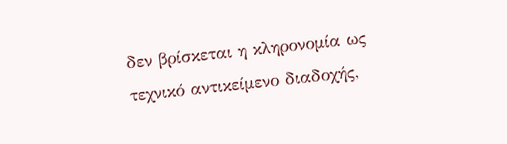δεν βρίσκεται η κληρονομία ως τεχνικό αντικείμενο διαδοχής,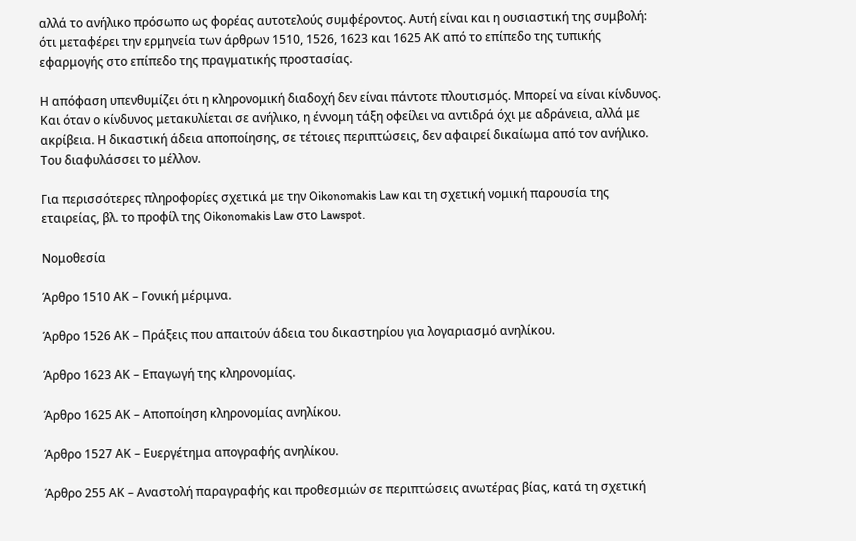αλλά το ανήλικο πρόσωπο ως φορέας αυτοτελούς συμφέροντος. Αυτή είναι και η ουσιαστική της συμβολή: ότι μεταφέρει την ερμηνεία των άρθρων 1510, 1526, 1623 και 1625 ΑΚ από το επίπεδο της τυπικής εφαρμογής στο επίπεδο της πραγματικής προστασίας.

Η απόφαση υπενθυμίζει ότι η κληρονομική διαδοχή δεν είναι πάντοτε πλουτισμός. Μπορεί να είναι κίνδυνος. Και όταν ο κίνδυνος μετακυλίεται σε ανήλικο, η έννομη τάξη οφείλει να αντιδρά όχι με αδράνεια, αλλά με ακρίβεια. Η δικαστική άδεια αποποίησης, σε τέτοιες περιπτώσεις, δεν αφαιρεί δικαίωμα από τον ανήλικο. Του διαφυλάσσει το μέλλον.

Για περισσότερες πληροφορίες σχετικά με την Oikonomakis Law και τη σχετική νομική παρουσία της εταιρείας, βλ. το προφίλ της Oikonomakis Law στο Lawspot.

Νομοθεσία

Άρθρο 1510 ΑΚ – Γονική μέριμνα.

Άρθρο 1526 ΑΚ – Πράξεις που απαιτούν άδεια του δικαστηρίου για λογαριασμό ανηλίκου.

Άρθρο 1623 ΑΚ – Επαγωγή της κληρονομίας.

Άρθρο 1625 ΑΚ – Αποποίηση κληρονομίας ανηλίκου.

Άρθρο 1527 ΑΚ – Ευεργέτημα απογραφής ανηλίκου.

Άρθρο 255 ΑΚ – Αναστολή παραγραφής και προθεσμιών σε περιπτώσεις ανωτέρας βίας, κατά τη σχετική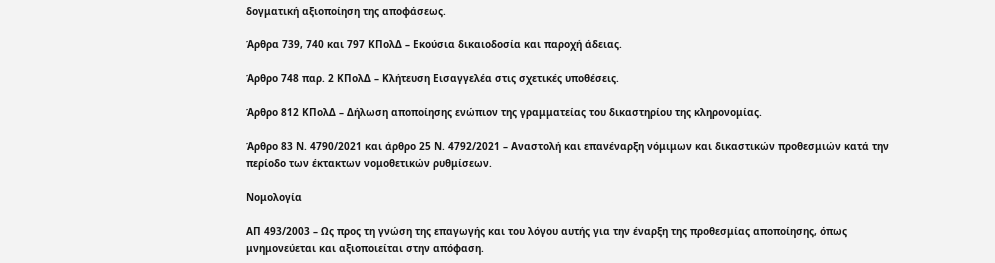δογματική αξιοποίηση της αποφάσεως.

Άρθρα 739, 740 και 797 ΚΠολΔ – Εκούσια δικαιοδοσία και παροχή άδειας.

Άρθρο 748 παρ. 2 ΚΠολΔ – Κλήτευση Εισαγγελέα στις σχετικές υποθέσεις.

Άρθρο 812 ΚΠολΔ – Δήλωση αποποίησης ενώπιον της γραμματείας του δικαστηρίου της κληρονομίας.

Άρθρο 83 Ν. 4790/2021 και άρθρο 25 Ν. 4792/2021 – Αναστολή και επανέναρξη νόμιμων και δικαστικών προθεσμιών κατά την περίοδο των έκτακτων νομοθετικών ρυθμίσεων.

Νομολογία

ΑΠ 493/2003 – Ως προς τη γνώση της επαγωγής και του λόγου αυτής για την έναρξη της προθεσμίας αποποίησης, όπως μνημονεύεται και αξιοποιείται στην απόφαση.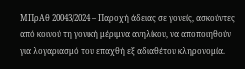ΜΠρΑθ 20043/2024 – Παροχή άδειας σε γονείς, ασκούντες από κοινού τη γονική μέριμνα ανηλίκου, να αποποιηθούν για λογαριασμό του επαχθή εξ αδιαθέτου κληρονομία.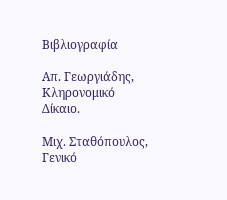Βιβλιογραφία

Απ. Γεωργιάδης, Κληρονομικό Δίκαιο.

Μιχ. Σταθόπουλος, Γενικό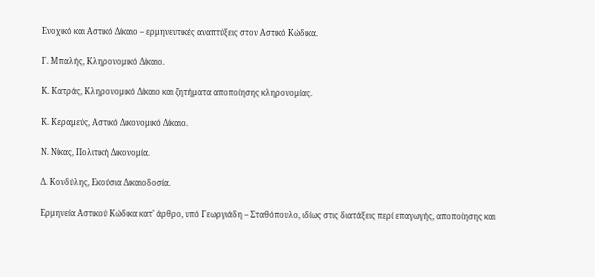Ενοχικό και Αστικό Δίκαιο – ερμηνευτικές αναπτύξεις στον Αστικό Κώδικα.

Γ. Μπαλής, Κληρονομικό Δίκαιο.

Κ. Κατράς, Κληρονομικό Δίκαιο και ζητήματα αποποίησης κληρονομίας.

Κ. Κεραμεύς, Αστικό Δικονομικό Δίκαιο.

Ν. Νίκας, Πολιτική Δικονομία.

Δ. Κονδύλης, Εκούσια Δικαιοδοσία.

Ερμηνεία Αστικού Κώδικα κατ’ άρθρο, υπό Γεωργιάδη – Σταθόπουλο, ιδίως στις διατάξεις περί επαγωγής, αποποίησης και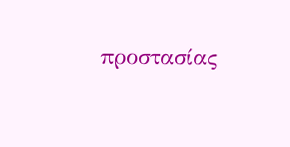προστασίας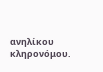ανηλίκου κληρονόμου.